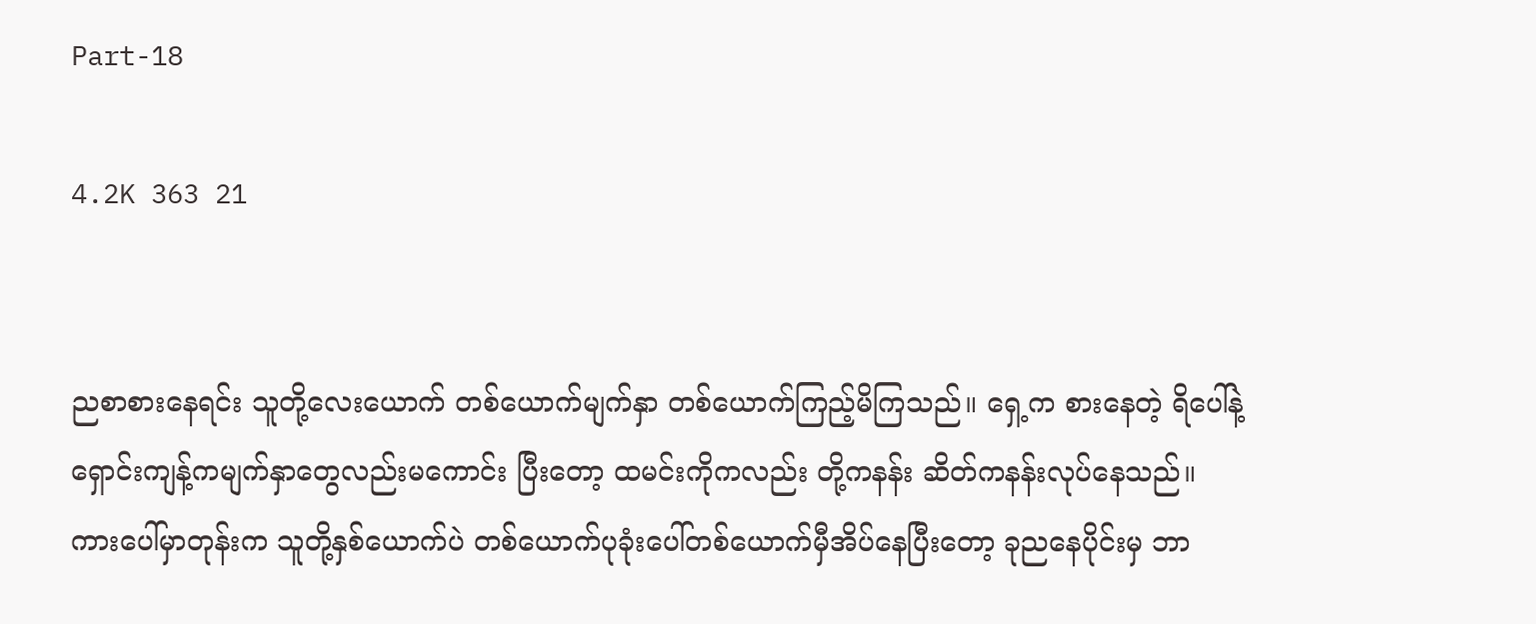Part-18

4.2K 363 21


ညစာစားနေရင်း သူတို့လေးယောက် တစ်ယောက်မျက်နှာ တစ်ယောက်ကြည့်မိကြသည်။ ရှေ့က စားနေတဲ့ ရိပေါ်နဲ့ရှောင်းကျန့်ကမျက်နှာတွေလည်းမကောင်း ပြီးတော့ ထမင်းကိုကလည်း တို့ကနန်း ဆိတ်ကနန်းလုပ်နေသည်။ ကားပေါ်မှာတုန်းက သူတို့နှစ်ယောက်ပဲ တစ်ယောက်ပုခုံးပေါ်တစ်ယောက်မှီအိပ်နေပြီးတော့ ခုညနေပိုင်းမှ ဘာ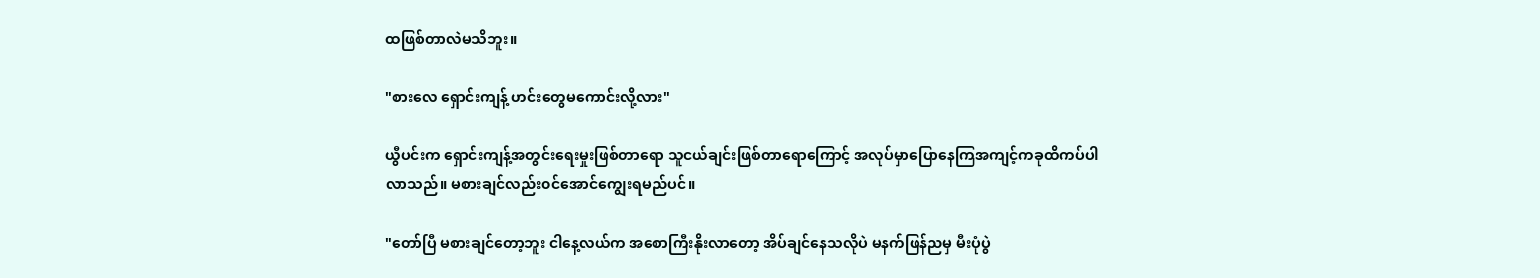ထဖြစ်တာလဲမသိဘူး။

"စားလေ ရှောင်းကျန့် ဟင်းတွေမကောင်းလို့လား"

ယွီပင်းက ရှောင်းကျန့်အတွင်းရေးမှုးဖြစ်တာရော သူငယ်ချင်းဖြစ်တာရောကြောင့် အလုပ်မှာပြောနေကြအကျင့်ကခုထိကပ်ပါလာသည်။ မစားချင်လည်း၀င်အောင်ကျွေးရမည်ပင်။

"တော်ပြီ မစားချင်တော့ဘူး ငါနေ့လယ်က အစောကြီးနိုးလာတော့ အိပ်ချင်နေသလိုပဲ မနက်ဖြန်ညမှ မီးပုံပွဲ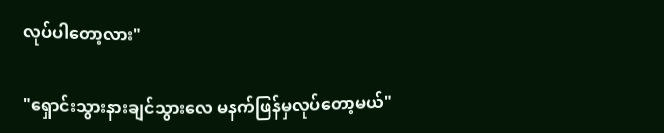လုပ်ပါတော့လား"

"ရှောင်းသွားနားချင်သွားလေ မနက်ဖြန်မှလုပ်တော့မယ်"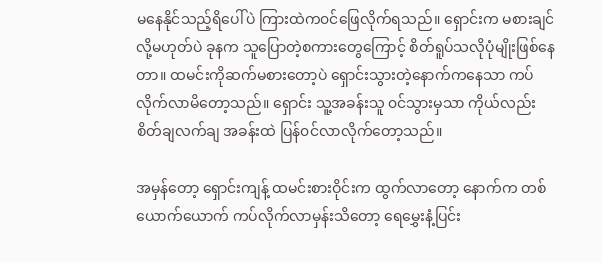မနေနိုင်သည့်ရိပေါ်ပဲ ကြားထဲက၀င်ဖြေ‌လိုက်ရသည်။ ရှောင်းက မစားချင်လို့မဟုတ်ပဲ ခုနက သူပြောတဲ့စကားတွေကြောင့် စိတ်ရူပ်သလိုပုံမျိုးဖြစ်နေတာ။ ထမင်းကိုဆက်မစားတော့ပဲ ရှောင်းသွားတဲ့နောက်ကနေသာ ကပ်လိုက်လာမိတော့သည်။ ရှောင်း သူ့အခန်းသူ ၀င်သွားမှသာ ကိုယ်လည်းစိတ်ချလက်ချ အခန်းထဲ ပြန်၀င်လာလိုက်တော့သည်။

အမှန်တော့ ရှောင်းကျန့် ထမင်းစားဝိုင်းက ထွက်လာတော့ နောက်က တစ်ယောက်ယောက် ကပ်လိုက်လာမှန်းသိတော့ ရေမွှေးနံ့ပြင်း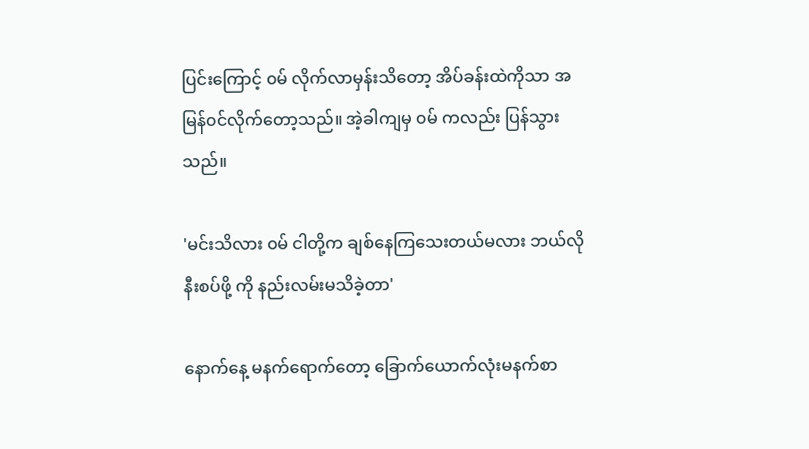ပြင်းကြောင့် ၀မ် လိုက်လာမှန်းသိတော့ အိပ်ခန်းထဲကိုသာ အမြန်၀င်လိုက်တော့သည်။ အဲ့ခါကျမှ ၀မ် ကလည်း ပြန်သွားသည်။

'မင်းသိလား ၀မ် ငါတို့က ချစ်နေကြသေးတယ်မလား ဘယ်လိုနီးစပ်ဖို့ ကို နည်းလမ်းမသိခဲ့တာ'

နောက်နေ့ မနက်ရောက်တော့ ခြောက်ယောက်လုံးမနက်စာ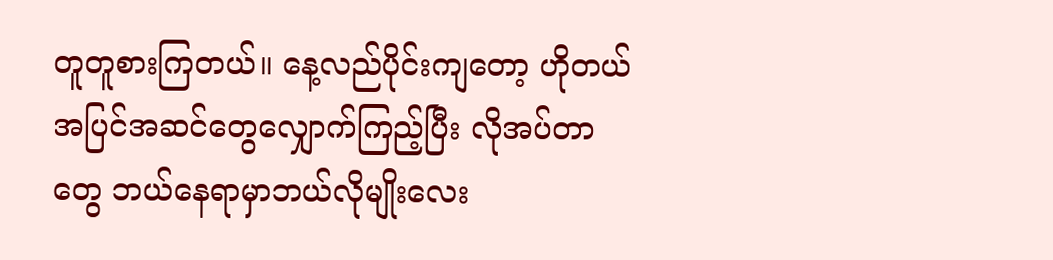တူတူစားကြတယ်။ နေ့လည်ပိုင်းကျတော့ ဟိုတယ်အပြင်အဆင်တွေလျှောက်ကြည့်ပြီး လိုအပ်တာတွေ ဘယ်နေရာမှာဘယ်လိုမျိုးလေး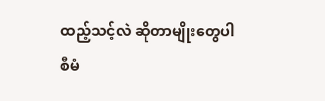ထည့်သင့်လဲ ဆိုတာမျိုးတွေပါ စီမံ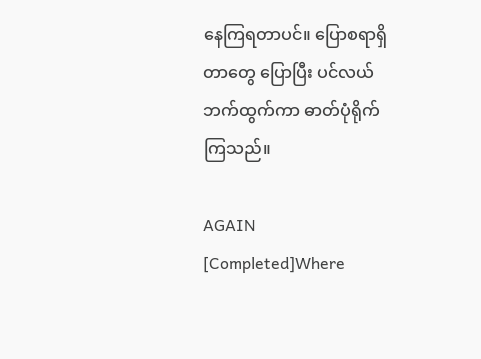နေကြရတာပင်။ ပြောစရာရှိတာတွေ ပြောပြီး ပင်လယ်ဘက်ထွက်ကာ ဓာတ်ပုံရိုက်ကြသည်။

AGAIN [Completed]Where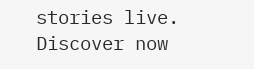stories live. Discover now